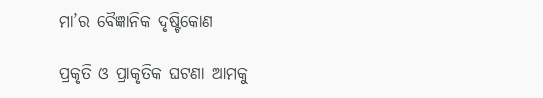ମା’ର ବୈଜ୍ଞାନିକ ଦୃଷ୍ଟିକୋଣ

ପ୍ରକୃତି ଓ ପ୍ରାକୃତିକ ଘଟଣା ଆମକୁ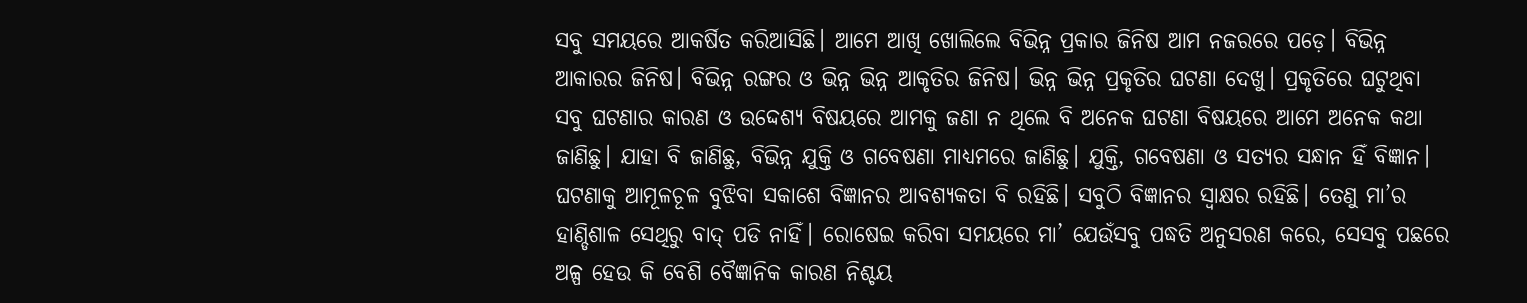ସବୁ ସମୟରେ ଆକର୍ଷିତ କରିଆସିଛି। ଆମେ ଆଖି ଖୋଲିଲେ ବିଭିନ୍ନ ପ୍ରକାର ଜିନିଷ ଆମ ନଜରରେ ପଡ଼େ। ବିଭିନ୍ନ ଆକାରର ଜିନିଷ। ବିଭିନ୍ନ ରଙ୍ଗର ଓ ଭିନ୍ନ ଭିନ୍ନ ଆକୃତିର ଜିନିଷ। ଭିନ୍ନ ଭିନ୍ନ ପ୍ରକୃତିର ଘଟଣା ଦେଖୁ। ପ୍ରକୃତିରେ ଘଟୁଥିବା ସବୁ ଘଟଣାର କାରଣ ଓ ଉଦ୍ଦେଶ୍ୟ ବିଷୟରେ ଆମକୁ ଜଣା ନ ଥିଲେ ବି ଅନେକ ଘଟଣା ବିଷୟରେ ଆମେ ଅନେକ କଥା ଜାଣିଛୁ। ଯାହା ବି ଜାଣିଛୁ, ବିଭିନ୍ନ ଯୁକ୍ତି ଓ ଗବେଷଣା ମାଧ୍ୟମରେ ଜାଣିଛୁ। ଯୁକ୍ତି, ଗବେଷଣା ଓ ସତ୍ୟର ସନ୍ଧାନ ହିଁ ବିଜ୍ଞାନ। ଘଟଣାକୁ ଆମୂଳଚୂଳ ବୁଝିବା ସକାଶେ ବିଜ୍ଞାନର ଆବଶ୍ୟକତା ବି ରହିଛି। ସବୁଠି ବିଜ୍ଞାନର ସ୍ବାକ୍ଷର ରହିଛି। ତେଣୁ ମା’ର ହାଣ୍ଡିଶାଳ ସେଥିରୁ ବାଦ୍‌ ପଡି ନାହିଁ। ରୋଷେଇ କରିବା ସମୟରେ ମା’ ଯେଉଁସବୁ ପଦ୍ଧତି ଅନୁସରଣ କରେ, ସେସବୁ ପଛରେ ଅଳ୍ପ ହେଉ କି ବେଶି ବୈଜ୍ଞାନିକ କାରଣ ନିଶ୍ଚୟ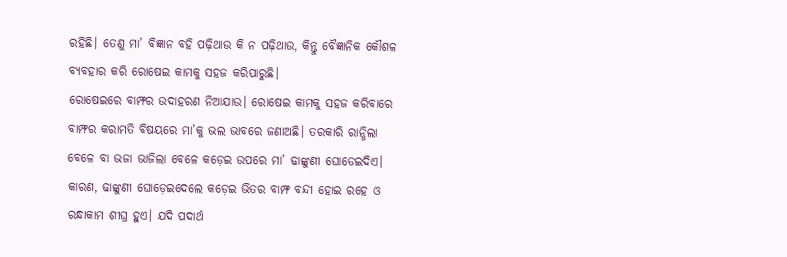ରହିଛି। ତେଣୁ ମା’ ବିଜ୍ଞାନ ବହି ପଢ଼ିଥାଉ କି ନ ପଢ଼ିଥାଉ, କିନ୍ତୁ ବୈଜ୍ଞାନିକ କୌଶଳ ବ୍ୟବହାର କରି ରୋଷେଇ କାମକୁ ସହଜ କରିପାରୁଛି।
ରୋଷେଇରେ ବାମ୍ଫର ଉଦାହରଣ ନିଆଯାଉ। ରୋଷେଇ କାମକୁ ସହଜ କରିବାରେ ବାମ୍ଫର କରାମତି ବିଷୟରେ ମା’କୁ ଭଲ ଭାବରେ ଜଣାଅଛି। ତରକାରି ରାନ୍ଧିଲା ବେଳେ ବା ଭଜା ଭାଜିଲା ବେଳେ କଡ଼େଇ ଉପରେ ମା’ ଢାଙ୍କୁଣୀ ଘୋଡେଇଦିଏ। କାରଣ, ଢାଙ୍କୁଣୀ ଘୋଡ଼େଇଦେଲେ କଡ଼େଇ ଭିତର ବାମ୍ଫ ବନ୍ଦୀ ହୋଇ ରହେ ଓ ରନ୍ଧାକାମ ଶୀଘ୍ର ହୁଏ। ଯଦି ପଦାର୍ଥ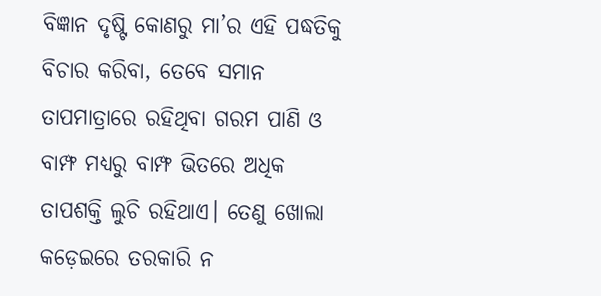ବିଜ୍ଞାନ ଦୃଷ୍ଟି କୋଣରୁ ମା’ର ଏହି ପଦ୍ଧତିକୁ ବିଚାର କରିବା, ତେବେ ସମାନ ତାପମାତ୍ରାରେ ରହିଥିବା ଗରମ ପାଣି ଓ ବାମ୍ଫ ମଧ୍ୟରୁ ବାମ୍ଫ ଭିତରେ ଅଧିକ ତାପଶକ୍ତି ଲୁଚି ରହିଥାଏ। ତେଣୁ ଖୋଲା କଡ଼େଇରେ ତରକାରି ନ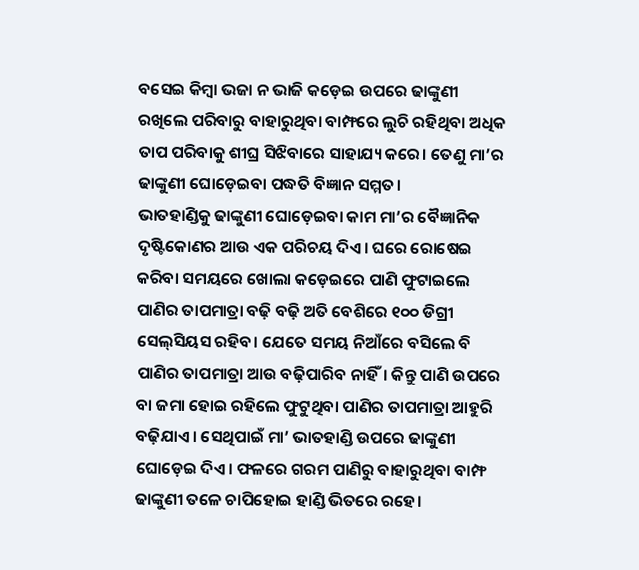ବସେଇ କିମ୍ବା ଭଜା ନ ଭାଜି କଡ଼େଇ ଉପରେ ଢାଙ୍କୁଣୀ ରଖିଲେ ପରିବାରୁ ବାହାରୁଥିବା ବାମ୍ଫରେ ଲୁଚି ରହିଥିବା ଅଧିକ ତାପ ପରିବାକୁ ଶୀଘ୍ର ସିଝିବାରେ ସାହାଯ୍ୟ କରେ। ତେଣୁ ମା’ର ଢାଙ୍କୁଣୀ ଘୋଡ଼େଇବା ପଦ୍ଧତି ବିଜ୍ଞାନ ସମ୍ମତ।
ଭାତହାଣ୍ଡିକୁ ଢାଙ୍କୁଣୀ ଘୋଡ଼େଇବା କାମ ମା’ର ବୈଜ୍ଞାନିକ ଦୃଷ୍ଟିକୋଣର ଆଉ ଏକ ପରିଚୟ ଦିଏ। ଘରେ ରୋଷେଇ କରିବା ସମୟରେ ଖୋଲା କଡ଼େଇରେ ପାଣି ଫୁଟାଇଲେ ପାଣିର ତାପମାତ୍ରା ବଢ଼ି ବଢ଼ି ଅତି ବେଶିରେ ୧୦୦ ଡିଗ୍ରୀ ସେଲ୍‌ସିୟସ ରହିବ। ଯେତେ ସମୟ ନିଆଁରେ ବସିଲେ ବି ପାଣିର ତାପମାତ୍ରା ଆଉ ବଢ଼ିପାରିବ ନାହିଁ। କିନ୍ତୁ ପାଣି ଉପରେ ବା ଜମା ହୋଇ ରହିଲେ ଫୁଟୁଥିବା ପାଣିର ତାପମାତ୍ରା ଆହୁରି ବଢ଼ିଯାଏ। ସେଥିପାଇଁ ମା’ ଭାତହାଣ୍ଡି ଉପରେ ଢାଙ୍କୁଣୀ ଘୋଡ଼େଇ ଦିଏ। ଫଳରେ ଗରମ ପାଣିରୁ ବାହାରୁଥିବା ବାମ୍ଫ ଢାଙ୍କୁଣୀ ତଳେ ଚାପିହୋଇ ହାଣ୍ଡି ଭିତରେ ରହେ।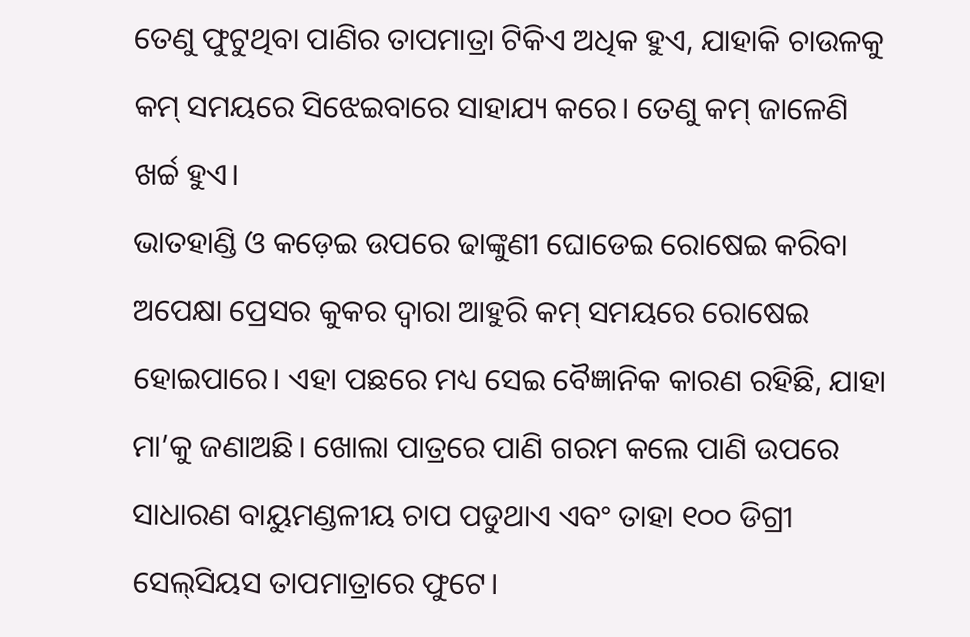ତେଣୁ ଫୁଟୁଥିବା ପାଣିର ତାପମାତ୍ରା ଟିକିଏ ଅଧିକ ହୁଏ, ଯାହାକି ଚାଉଳକୁ କମ୍‌ ସମୟରେ ସିଝେଇବାରେ ସାହାଯ୍ୟ କରେ। ତେଣୁ କମ୍‌ ଜାଳେଣି ଖର୍ଚ୍ଚ ହୁଏ।
ଭାତହାଣ୍ଡି ଓ କଡ଼େଇ ଉପରେ ଢାଙ୍କୁଣୀ ଘୋଡେଇ ରୋଷେଇ କରିବା ଅପେକ୍ଷା ପ୍ରେସର କୁକର ଦ୍ୱାରା ଆହୁରି କମ୍‌ ସମୟରେ ରୋଷେଇ ହୋଇପାରେ। ଏହା ପଛରେ ମଧ୍ୟ ସେଇ ବୈଜ୍ଞାନିକ କାରଣ ରହିଛି, ଯାହା ମା’କୁ ଜଣାଅଛି। ଖୋଲା ପାତ୍ରରେ ପାଣି ଗରମ କଲେ ପାଣି ଉପରେ ସାଧାରଣ ବାୟୁମଣ୍ଡଳୀୟ ଚାପ ପଡୁଥାଏ ଏବଂ ତାହା ୧୦୦ ଡିଗ୍ରୀ ସେଲ୍‌ସିୟସ ତାପମାତ୍ରାରେ ଫୁଟେ।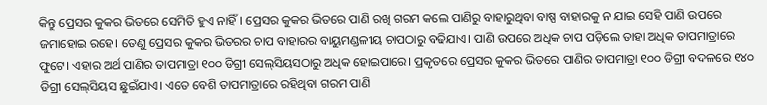କିନ୍ତୁ ପ୍ରେସର କୁକର ଭିତରେ ସେମିତି ହୁଏ ନାହିଁ। ପ୍ରେସର କୁକର ଭିତରେ ପାଣି ରଖି ଗରମ କଲେ ପାଣିରୁ ବାହାରୁଥିବା ବାଷ୍ପ ବାହାରକୁ ନ ଯାଇ ସେହି ପାଣି ଉପରେ ଜମାହୋଇ ରହେ। ତେଣୁ ପ୍ରେସର କୁକର ଭିତରର ଚାପ ବାହାରର ବାୟୁମଣ୍ଡଳୀୟ ଚାପଠାରୁ ବଢିଯାଏ। ପାଣି ଉପରେ ଅଧିକ ଚାପ ପଡ଼ିଲେ ତାହା ଅଧିକ ତାପମାତ୍ରାରେ ଫୁଟେ। ଏହାର ଅର୍ଥ ପାଣିର ତାପମାତ୍ରା ୧୦୦ ଡିଗ୍ରୀ ସେଲ୍‌ସିୟସଠାରୁ ଅଧିକ ହୋଇପାରେ। ପ୍ରକୃତରେ ପ୍ରେସର କୁକର ଭିତରେ ପାଣିର ତାପମାତ୍ରା ୧୦୦ ଡିଗ୍ରୀ ବଦଳରେ ୧୪୦ ଡିଗ୍ରୀ ସେଲ୍‌ସିୟସ ଛୁଇଁଯାଏ। ଏତେ ବେଶି ତାପମାତ୍ରାରେ ରହିଥିବା ଗରମ ପାଣି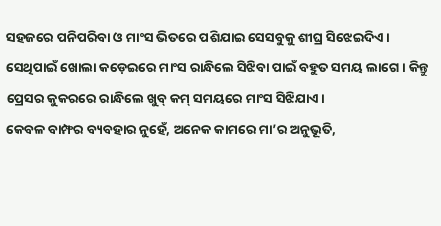ସହଜରେ ପନିପରିବା ଓ ମାଂସ ଭିତରେ ପଶିଯାଇ ସେସବୁକୁ ଶୀଘ୍ର ସିଝେଇଦିଏ। ସେଥିପାଇଁ ଖୋଲା କଡ଼େଇରେ ମାଂସ ରାନ୍ଧିଲେ ସିଝିବା ପାଇଁ ବହୁତ ସମୟ ଲାଗେ। କିନ୍ତୁ ପ୍ରେସର କୁକରରେ ରାନ୍ଧିଲେ ଖୁବ୍‌ କମ୍‌ ସମୟରେ ମାଂସ ସିଝିଯାଏ।
କେବଳ ବାମ୍ଫର ବ୍ୟବହାର ନୁହେଁ, ଅନେକ କାମରେ ମା’ର ଅନୁଭୂତି,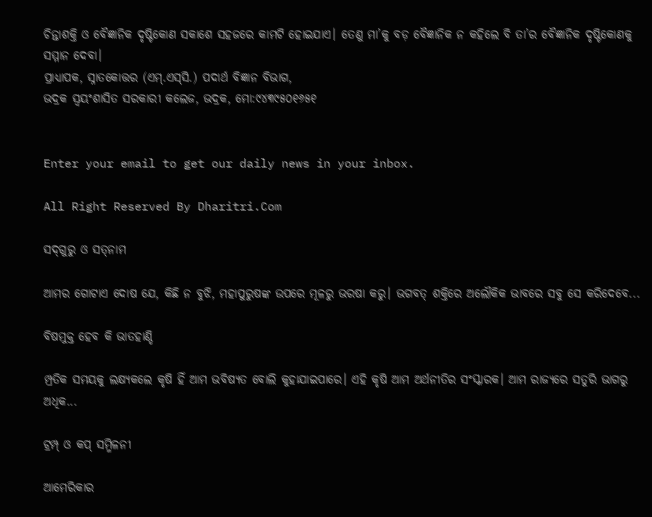ଚିନ୍ତାଶକ୍ତି ଓ ବୈଜ୍ଞାନିକ ଦୃଷ୍ଟିକୋଣ ସକାଶେ ସହଜରେ କାମଟି ହୋଇଯାଏ। ତେଣୁ ମା’କୁ ବଡ଼ ବୈଜ୍ଞାନିକ ନ କହିଲେ ବି ତା’ର ବୈଜ୍ଞାନିକ ଦୃଷ୍ଟିକୋଣକୁ ସମ୍ମାନ ଦେବା।
ପ୍ରାଧ୍ୟାପକ, ସ୍ନାତକୋତ୍ତର (ଏମ୍‌.ଏସ୍‌ସି.) ପଦାର୍ଥ ବିଜ୍ଞାନ ବିଭାଗ,
ଭଦ୍ରକ ସ୍ବୟଂଶାସିତ ସରକାରୀ କଲେଜ, ଭଦ୍ରକ, ମୋ:୯୪୩୯୫୦୧୬୫୧


Enter your email to get our daily news in your inbox.

All Right Reserved By Dharitri.Com

ସଦ୍‌ଗୁରୁ ଓ ସତ୍‌ନାମ

ଆମର ଗୋଟାଏ ଦୋଷ ଯେ, କିଛି ନ ବୁଝି, ମହାପୁରୁଷଙ୍କ ଉପରେ ମୂଳରୁ ଭରଷା କରୁ। ଭଗବତ୍‌ ଶକ୍ତିରେ ଅଲୌକିକ ଭାବରେ ସବୁ ସେ କରିଦେବେ...

ବିଷମୁକ୍ତ ହେବ କି ଭାତହାଣ୍ଡି

ମ୍ପ୍ରତିକ ସମୟକୁ ଲକ୍ଷ୍ୟକଲେ କୃଷି ହିଁ ଆମ ଭବିଷ୍ୟତ ବୋଲି କୁହାଯାଇପାରେ। ଏହି କୃଷି ଆମ ଅର୍ଥନୀତିର ସଂସ୍କାରକ। ଆମ ରାଜ୍ୟରେ ସତୁରି ଭାଗରୁ ଅଧିକ...

ଟ୍ରମ୍ପ୍‌ ଓ କପ୍‌ ସମ୍ମିଳନୀ

ଆମେରିକାର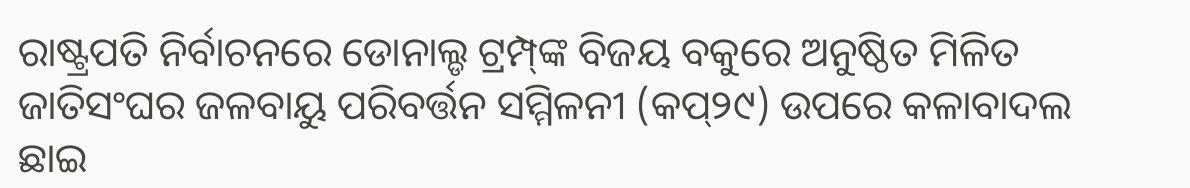ରାଷ୍ଟ୍ରପତି ନିର୍ବାଚନରେ ଡୋନାଲ୍ଡ ଟ୍ରମ୍ପ୍‌ଙ୍କ ବିଜୟ ବକୁରେ ଅନୁଷ୍ଠିତ ମିଳିତ ଜାତିସଂଘର ଜଳବାୟୁ ପରିବର୍ତ୍ତନ ସମ୍ମିଳନୀ (କପ୍‌୨୯) ଉପରେ କଳାବାଦଲ ଛାଇ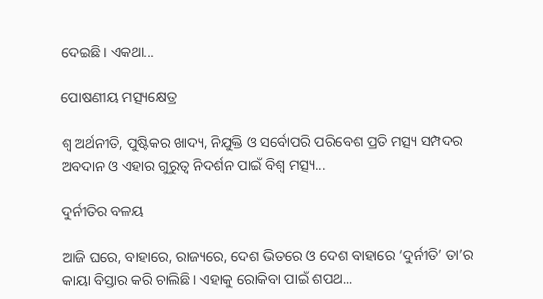ଦେଇଛି। ଏକଥା...

ପୋଷଣୀୟ ମତ୍ସ୍ୟକ୍ଷେତ୍ର

ଶ୍ୱ ଅର୍ଥନୀତି, ପୁଷ୍ଟିକର ଖାଦ୍ୟ, ନିଯୁକ୍ତି ଓ ସର୍ବୋପରି ପରିବେଶ ପ୍ରତି ମତ୍ସ୍ୟ ସମ୍ପଦର ଅବଦାନ ଓ ଏହାର ଗୁରୁତ୍ୱ ନିଦର୍ଶନ ପାଇଁ ବିଶ୍ୱ ମତ୍ସ୍ୟ...

ଦୁର୍ନୀତିର ବଳୟ

ଆଜି ଘରେ, ବାହାରେ, ରାଜ୍ୟରେ, ଦେଶ ଭିତରେ ଓ ଦେଶ ବାହାରେ ‘ଦୁର୍ନୀତି’ ତା’ର କାୟା ବିସ୍ତାର କରି ଚାଲିଛି। ଏହାକୁ ରୋକିବା ପାଇଁ ଶପଥ...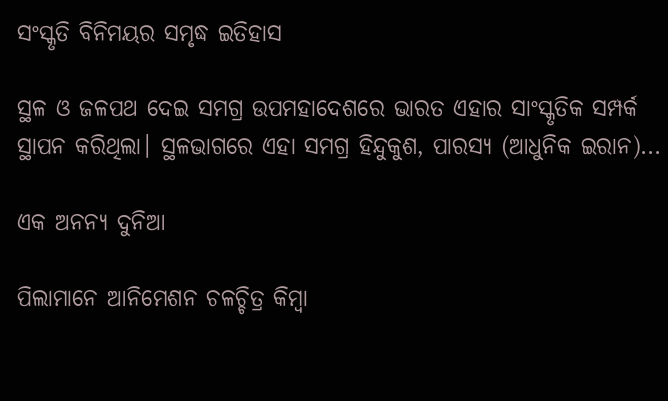ସଂସ୍କୃତି ବିନିମୟର ସମୃଦ୍ଧ ଇତିହାସ

ସ୍ଥଳ ଓ ଜଳପଥ ଦେଇ ସମଗ୍ର ଉପମହାଦେଶରେ ଭାରତ ଏହାର ସାଂସ୍କୃତିକ ସମ୍ପର୍କ ସ୍ଥାପନ କରିଥିଲା। ସ୍ଥଳଭାଗରେ ଏହା ସମଗ୍ର ହିନ୍ଦୁକୁଶ, ପାରସ୍ୟ (ଆଧୁନିକ ଇରାନ)...

ଏକ ଅନନ୍ୟ ଦୁନିଆ

ପିଲାମାନେ ଆନିମେଶନ ଚଳଚ୍ଚିତ୍ର କିମ୍ବା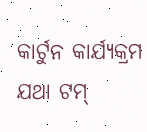କାର୍ଟୁନ କାର୍ଯ୍ୟକ୍ରମ ଯଥା ଟମ୍‌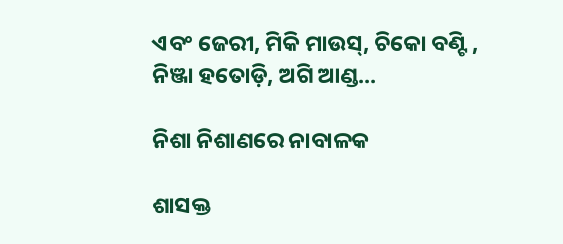ଏବଂ ଜେରୀ, ମିକି ମାଉସ୍‌, ଚିକୋ ବଣ୍ଟି , ନିଞ୍ଜା ହତୋଡ଼ି, ଅଗି ଆଣ୍ଡ...

ନିଶା ନିଶାଣରେ ନାବାଳକ

ଶାସକ୍ତ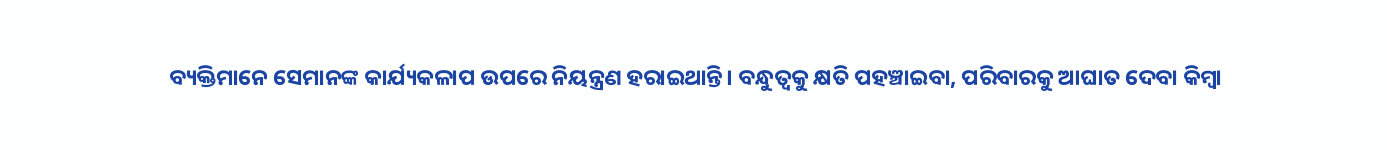ବ୍ୟକ୍ତିମାନେ ସେମାନଙ୍କ କାର୍ଯ୍ୟକଳାପ ଉପରେ ନିୟନ୍ତ୍ରଣ ହରାଇଥାନ୍ତି। ବନ୍ଧୁତ୍ୱକୁ କ୍ଷତି ପହଞ୍ଚାଇବା, ପରିବାରକୁ ଆଘାତ ଦେବା କିମ୍ବା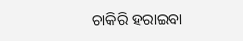ଚାକିରି ହରାଇବା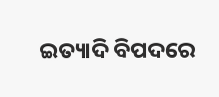ଇତ୍ୟାଦି ବିପଦରେ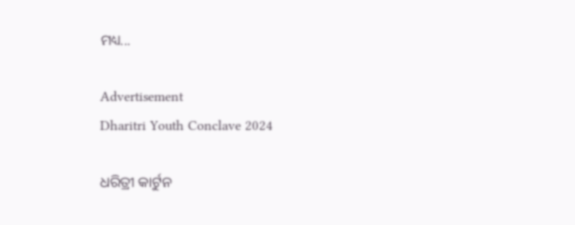ମଧ୍ୟ...

Advertisement
Dharitri Youth Conclave 2024

ଧରିତ୍ରୀ କାର୍ଟୁନ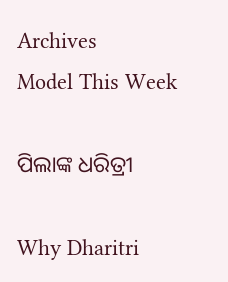Archives
Model This Week

ପିଲାଙ୍କ ଧରିତ୍ରୀ

Why Dharitri